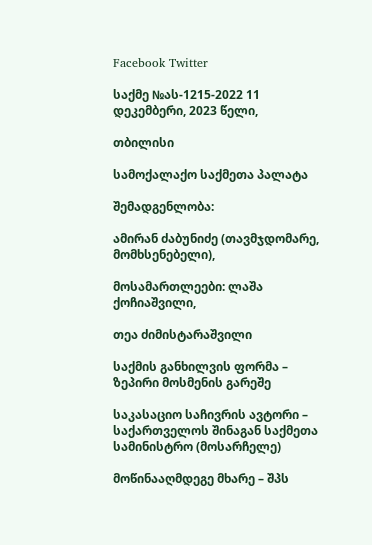Facebook Twitter

საქმე №ას-1215-2022 11 დეკემბერი, 2023 წელი,

თბილისი

სამოქალაქო საქმეთა პალატა

შემადგენლობა:

ამირან ძაბუნიძე (თავმჯდომარე, მომხსენებელი),

მოსამართლეები: ლაშა ქოჩიაშვილი,

თეა ძიმისტარაშვილი

საქმის განხილვის ფორმა – ზეპირი მოსმენის გარეშე

საკასაციო საჩივრის ავტორი – საქართველოს შინაგან საქმეთა სამინისტრო (მოსარჩელე)

მოწინააღმდეგე მხარე – შპს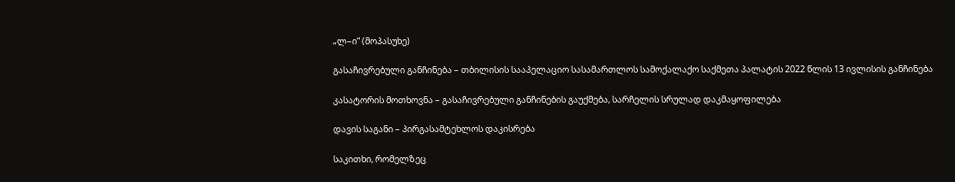„ლ–ი“ (მოპასუხე)

გასაჩივრებული განჩინება – თბილისის სააპელაციო სასამართლოს სამოქალაქო საქმეთა პალატის 2022 წლის 13 ივლისის განჩინება

კასატორის მოთხოვნა – გასაჩივრებული განჩინების გაუქმება, სარჩელის სრულად დაკმაყოფილება

დავის საგანი – პირგასამტეხლოს დაკისრება

საკითხი, რომელზეც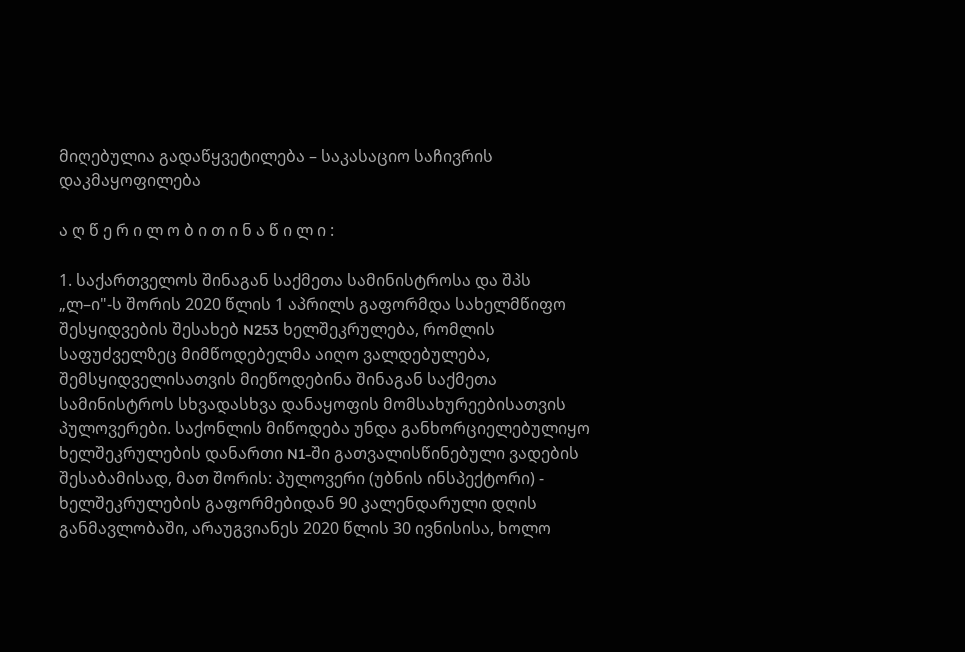მიღებულია გადაწყვეტილება – საკასაციო საჩივრის დაკმაყოფილება

ა ღ წ ე რ ი ლ ო ბ ი თ ი ნ ა წ ი ლ ი :

1. საქართველოს შინაგან საქმეთა სამინისტროსა და შპს „ლ–ი"-ს შორის 2020 წლის 1 აპრილს გაფორმდა სახელმწიფო შესყიდვების შესახებ N253 ხელშეკრულება, რომლის საფუძველზეც მიმწოდებელმა აიღო ვალდებულება, შემსყიდველისათვის მიეწოდებინა შინაგან საქმეთა სამინისტროს სხვადასხვა დანაყოფის მომსახურეებისათვის პულოვერები. საქონლის მიწოდება უნდა განხორციელებულიყო ხელშეკრულების დანართი N1-ში გათვალისწინებული ვადების შესაბამისად, მათ შორის: პულოვერი (უბნის ინსპექტორი) - ხელშეკრულების გაფორმებიდან 90 კალენდარული დღის განმავლობაში, არაუგვიანეს 2020 წლის 30 ივნისისა, ხოლო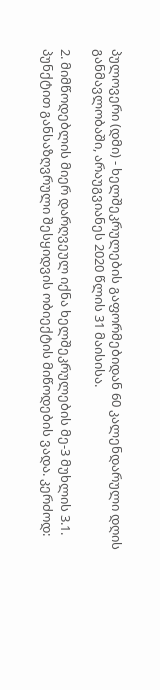პულოვერი (დმი) - ხელშეკრულების გაფორმებიდან 60 კალენდარული დღის განმავლობაში, არაუგვიანეს 2020 წლის 31 მაისისა.

2. მიმწოდებლის მიერ დარღვეულ იქნა ხელშეკრულების მე-3 მუხლის 3.1. პუნქტით განსაზღვრული შესყიდვის ობიექტის მიწოდების ვადა. კერძოდ: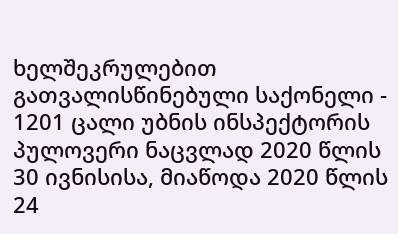ხელშეკრულებით გათვალისწინებული საქონელი - 1201 ცალი უბნის ინსპექტორის პულოვერი ნაცვლად 2020 წლის 30 ივნისისა, მიაწოდა 2020 წლის 24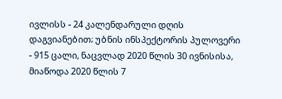ივლისს - 24 კალენდარული დღის დაგვიანებით; უბნის ინსპექტორის პულოვერი - 915 ცალი, ნაცვლად 2020 წლის 30 ივნისისა, მიაწოდა 2020 წლის 7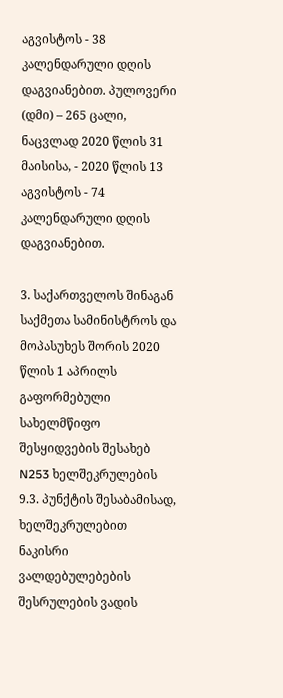აგვისტოს - 38 კალენდარული დღის დაგვიანებით. პულოვერი (დმი) – 265 ცალი, ნაცვლად 2020 წლის 31 მაისისა, - 2020 წლის 13 აგვისტოს - 74 კალენდარული დღის დაგვიანებით.

3. საქართველოს შინაგან საქმეთა სამინისტროს და მოპასუხეს შორის 2020 წლის 1 აპრილს გაფორმებული სახელმწიფო შესყიდვების შესახებ N253 ხელშეკრულების 9.3. პუნქტის შესაბამისად, ხელშეკრულებით ნაკისრი ვალდებულებების შესრულების ვადის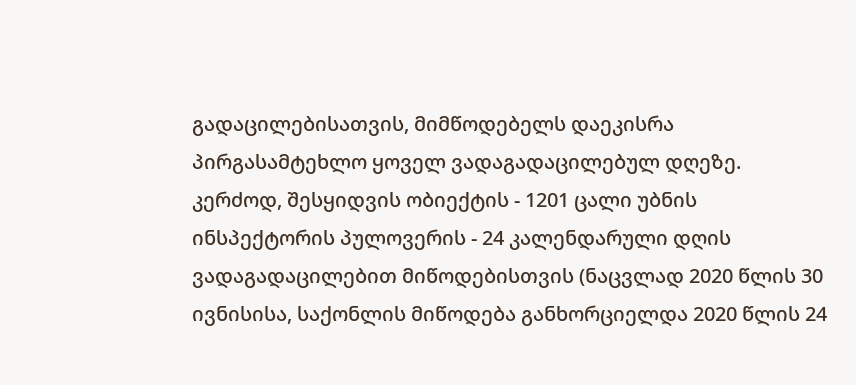გადაცილებისათვის, მიმწოდებელს დაეკისრა პირგასამტეხლო ყოველ ვადაგადაცილებულ დღეზე. კერძოდ, შესყიდვის ობიექტის - 1201 ცალი უბნის ინსპექტორის პულოვერის - 24 კალენდარული დღის ვადაგადაცილებით მიწოდებისთვის (ნაცვლად 2020 წლის 30 ივნისისა, საქონლის მიწოდება განხორციელდა 2020 წლის 24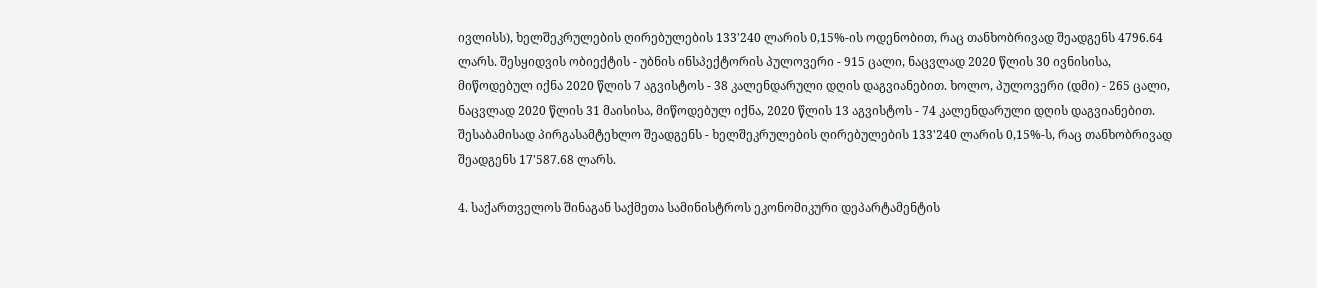ივლისს), ხელშეკრულების ღირებულების 133'240 ლარის 0,15%-ის ოდენობით, რაც თანხობრივად შეადგენს 4796.64 ლარს. შესყიდვის ობიექტის - უბნის ინსპექტორის პულოვერი - 915 ცალი, ნაცვლად 2020 წლის 30 ივნისისა, მიწოდებულ იქნა 2020 წლის 7 აგვისტოს - 38 კალენდარული დღის დაგვიანებით. ხოლო, პულოვერი (დმი) - 265 ცალი, ნაცვლად 2020 წლის 31 მაისისა, მიწოდებულ იქნა, 2020 წლის 13 აგვისტოს - 74 კალენდარული დღის დაგვიანებით. შესაბამისად პირგასამტეხლო შეადგენს - ხელშეკრულების ღირებულების 133'240 ლარის 0,15%-ს, რაც თანხობრივად შეადგენს 17'587.68 ლარს.

4. საქართველოს შინაგან საქმეთა სამინისტროს ეკონომიკური დეპარტამენტის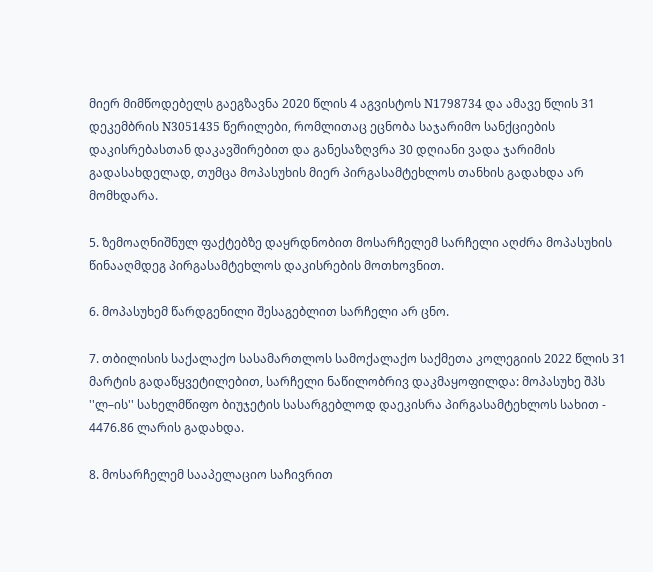მიერ მიმწოდებელს გაეგზავნა 2020 წლის 4 აგვისტოს N1798734 და ამავე წლის 31 დეკემბრის N3051435 წერილები, რომლითაც ეცნობა საჯარიმო სანქციების დაკისრებასთან დაკავშირებით და განესაზღვრა 30 დღიანი ვადა ჯარიმის გადასახდელად, თუმცა მოპასუხის მიერ პირგასამტეხლოს თანხის გადახდა არ მომხდარა.

5. ზემოაღნიშნულ ფაქტებზე დაყრდნობით მოსარჩელემ სარჩელი აღძრა მოპასუხის წინააღმდეგ პირგასამტეხლოს დაკისრების მოთხოვნით.

6. მოპასუხემ წარდგენილი შესაგებლით სარჩელი არ ცნო.

7. თბილისის საქალაქო სასამართლოს სამოქალაქო საქმეთა კოლეგიის 2022 წლის 31 მარტის გადაწყვეტილებით, სარჩელი ნაწილობრივ დაკმაყოფილდა: მოპასუხე შპს ''ლ–ის'' სახელმწიფო ბიუჯეტის სასარგებლოდ დაეკისრა პირგასამტეხლოს სახით - 4476.86 ლარის გადახდა.

8. მოსარჩელემ სააპელაციო საჩივრით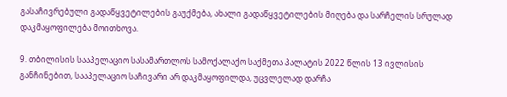გასაჩივრებული გადაწყვეტილების გაუქმება, ახალი გადაწყვეტილების მიღება და სარჩელის სრულად დაკმაყოფილება მოითხოვა.

9. თბილისის სააპელაციო სასამართლოს სამოქალაქო საქმეთა პალატის 2022 წლის 13 ივლისის განჩინებით, სააპელაციო საჩივარი არ დაკმაყოფილდა, უცვლელად დარჩა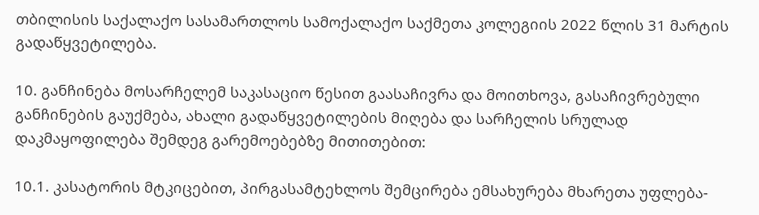თბილისის საქალაქო სასამართლოს სამოქალაქო საქმეთა კოლეგიის 2022 წლის 31 მარტის გადაწყვეტილება.

10. განჩინება მოსარჩელემ საკასაციო წესით გაასაჩივრა და მოითხოვა, გასაჩივრებული განჩინების გაუქმება, ახალი გადაწყვეტილების მიღება და სარჩელის სრულად დაკმაყოფილება შემდეგ გარემოებებზე მითითებით:

10.1. კასატორის მტკიცებით, პირგასამტეხლოს შემცირება ემსახურება მხარეთა უფლება-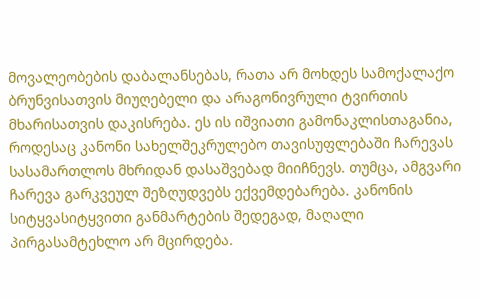მოვალეობების დაბალანსებას, რათა არ მოხდეს სამოქალაქო ბრუნვისათვის მიუღებელი და არაგონივრული ტვირთის მხარისათვის დაკისრება. ეს ის იშვიათი გამონაკლისთაგანია, როდესაც კანონი სახელშეკრულებო თავისუფლებაში ჩარევას სასამართლოს მხრიდან დასაშვებად მიიჩნევს. თუმცა, ამგვარი ჩარევა გარკვეულ შეზღუდვებს ექვემდებარება. კანონის სიტყვასიტყვითი განმარტების შედეგად, მაღალი პირგასამტეხლო არ მცირდება.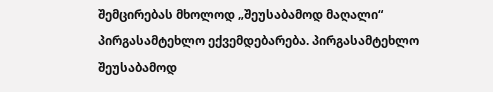შემცირებას მხოლოდ „შეუსაბამოდ მაღალი“ პირგასამტეხლო ექვემდებარება. პირგასამტეხლო შეუსაბამოდ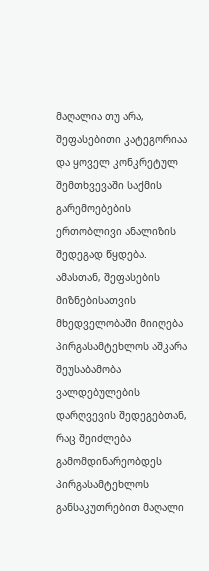მაღალია თუ არა, შეფასებითი კატეგორიაა და ყოველ კონკრეტულ შემთხვევაში საქმის გარემოებების ერთობლივი ანალიზის შედეგად წყდება. ამასთან, შეფასების მიზნებისათვის მხედველობაში მიიღება პირგასამტეხლოს აშკარა შეუსაბამობა ვალდებულების დარღვევის შედეგებთან, რაც შეიძლება გამომდინარეობდეს პირგასამტეხლოს განსაკუთრებით მაღალი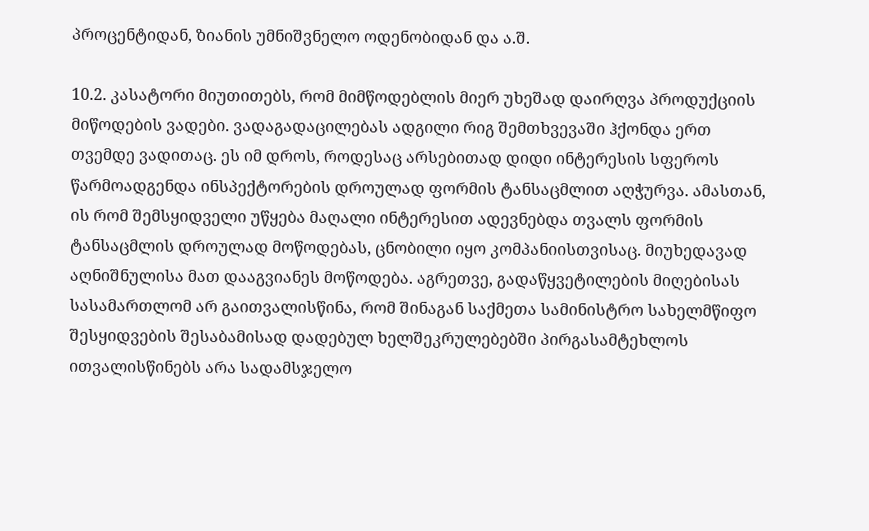პროცენტიდან, ზიანის უმნიშვნელო ოდენობიდან და ა.შ.

10.2. კასატორი მიუთითებს, რომ მიმწოდებლის მიერ უხეშად დაირღვა პროდუქციის მიწოდების ვადები. ვადაგადაცილებას ადგილი რიგ შემთხვევაში ჰქონდა ერთ თვემდე ვადითაც. ეს იმ დროს, როდესაც არსებითად დიდი ინტერესის სფეროს წარმოადგენდა ინსპექტორების დროულად ფორმის ტანსაცმლით აღჭურვა. ამასთან, ის რომ შემსყიდველი უწყება მაღალი ინტერესით ადევნებდა თვალს ფორმის ტანსაცმლის დროულად მოწოდებას, ცნობილი იყო კომპანიისთვისაც. მიუხედავად აღნიშნულისა მათ დააგვიანეს მოწოდება. აგრეთვე, გადაწყვეტილების მიღებისას სასამართლომ არ გაითვალისწინა, რომ შინაგან საქმეთა სამინისტრო სახელმწიფო შესყიდვების შესაბამისად დადებულ ხელშეკრულებებში პირგასამტეხლოს ითვალისწინებს არა სადამსჯელო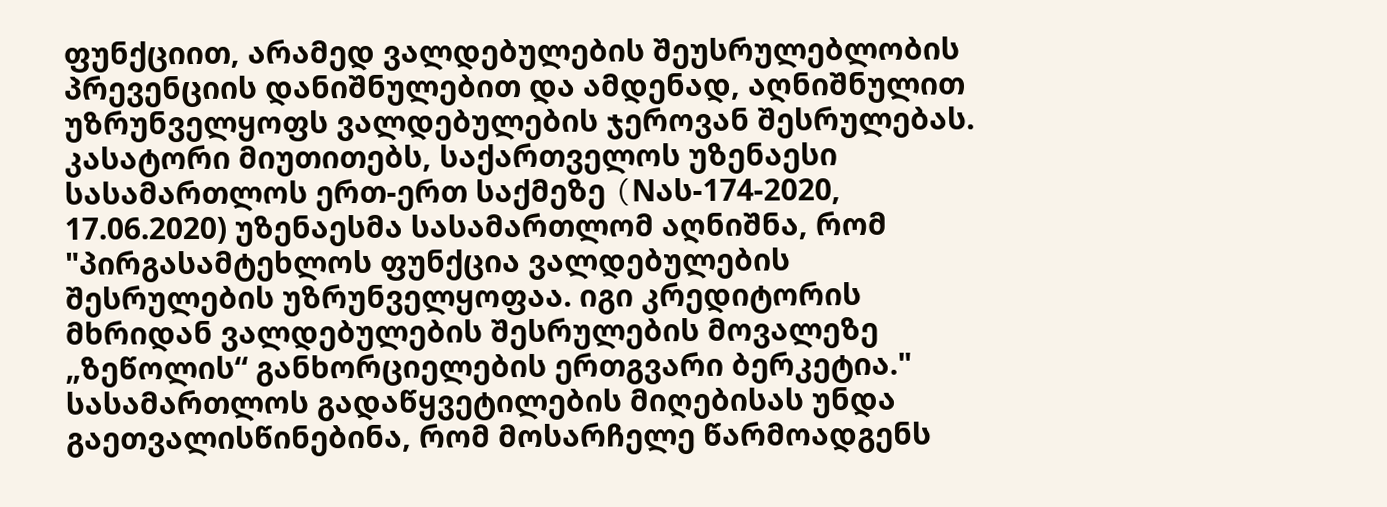ფუნქციით, არამედ ვალდებულების შეუსრულებლობის პრევენციის დანიშნულებით და ამდენად, აღნიშნულით უზრუნველყოფს ვალდებულების ჯეროვან შესრულებას. კასატორი მიუთითებს, საქართველოს უზენაესი სასამართლოს ერთ-ერთ საქმეზე (Nას-174-2020, 17.06.2020) უზენაესმა სასამართლომ აღნიშნა, რომ "პირგასამტეხლოს ფუნქცია ვალდებულების შესრულების უზრუნველყოფაა. იგი კრედიტორის მხრიდან ვალდებულების შესრულების მოვალეზე „ზეწოლის“ განხორციელების ერთგვარი ბერკეტია." სასამართლოს გადაწყვეტილების მიღებისას უნდა გაეთვალისწინებინა, რომ მოსარჩელე წარმოადგენს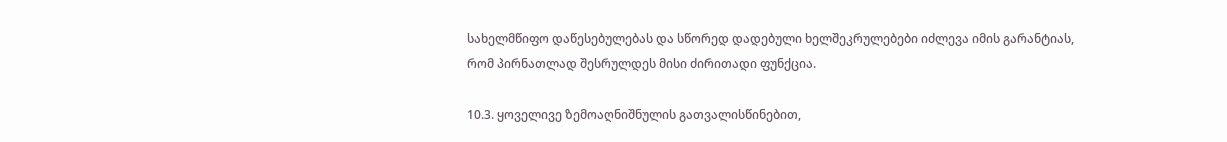სახელმწიფო დაწესებულებას და სწორედ დადებული ხელშეკრულებები იძლევა იმის გარანტიას, რომ პირნათლად შესრულდეს მისი ძირითადი ფუნქცია.

10.3. ყოველივე ზემოაღნიშნულის გათვალისწინებით,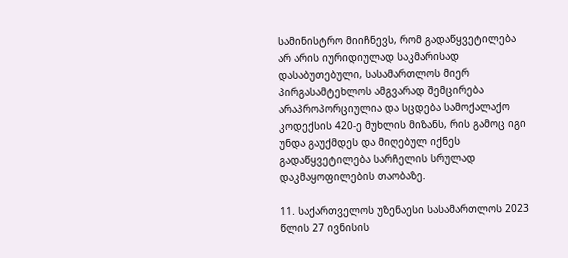სამინისტრო მიიჩნევს, რომ გადაწყვეტილება არ არის იურიდიულად საკმარისად დასაბუთებული, სასამართლოს მიერ პირგასამტეხლოს ამგვარად შემცირება არაპროპორციულია და სცდება სამოქალაქო კოდექსის 420-ე მუხლის მიზანს, რის გამოც იგი უნდა გაუქმდეს და მიღებულ იქნეს გადაწყვეტილება სარჩელის სრულად დაკმაყოფილების თაობაზე.

11. საქართველოს უზენაესი სასამართლოს 2023 წლის 27 ივნისის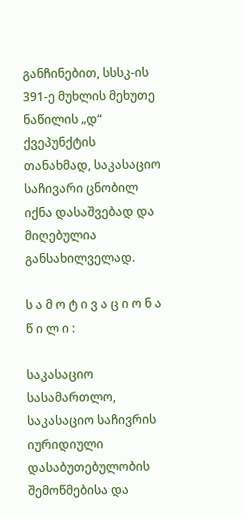განჩინებით, სსსკ-ის 391-ე მუხლის მეხუთე ნაწილის „დ“ ქვეპუნქტის თანახმად, საკასაციო საჩივარი ცნობილ იქნა დასაშვებად და მიღებულია განსახილველად.

ს ა მ ო ტ ი ვ ა ც ი ო ნ ა წ ი ლ ი :

საკასაციო სასამართლო, საკასაციო საჩივრის იურიდიული დასაბუთებულობის შემოწმებისა და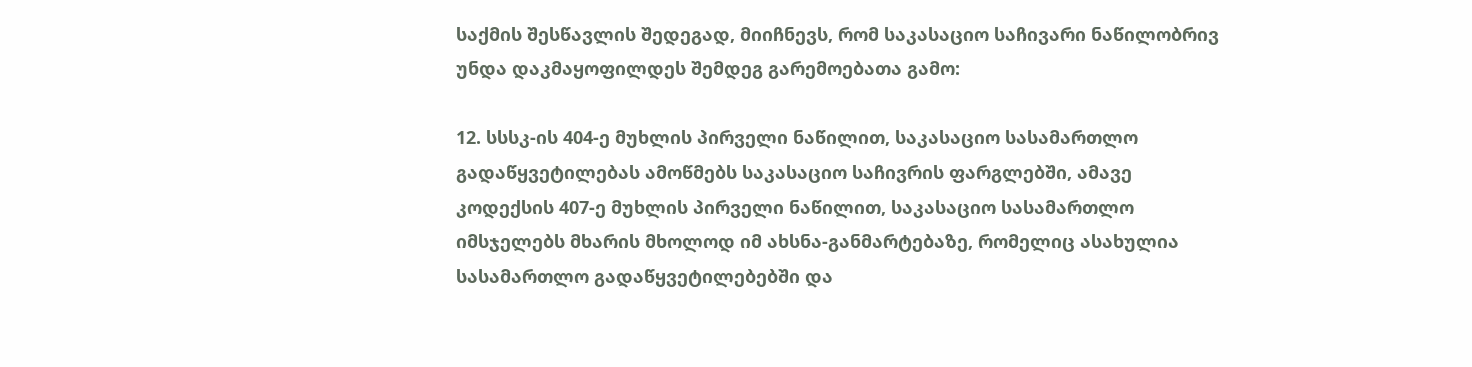საქმის შესწავლის შედეგად, მიიჩნევს, რომ საკასაციო საჩივარი ნაწილობრივ უნდა დაკმაყოფილდეს შემდეგ გარემოებათა გამო:

12. სსსკ-ის 404-ე მუხლის პირველი ნაწილით, საკასაციო სასამართლო გადაწყვეტილებას ამოწმებს საკასაციო საჩივრის ფარგლებში, ამავე კოდექსის 407-ე მუხლის პირველი ნაწილით, საკასაციო სასამართლო იმსჯელებს მხარის მხოლოდ იმ ახსნა-განმარტებაზე, რომელიც ასახულია სასამართლო გადაწყვეტილებებში და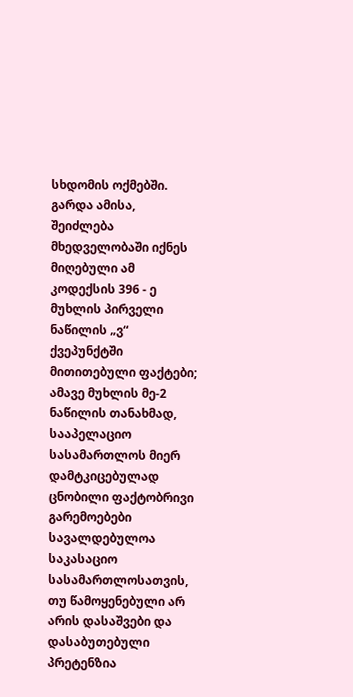სხდომის ოქმებში. გარდა ამისა, შეიძლება მხედველობაში იქნეს მიღებული ამ კოდექსის 396 - ე მუხლის პირველი ნაწილის „ვ“ ქვეპუნქტში მითითებული ფაქტები; ამავე მუხლის მე-2 ნაწილის თანახმად, სააპელაციო სასამართლოს მიერ დამტკიცებულად ცნობილი ფაქტობრივი გარემოებები სავალდებულოა საკასაციო სასამართლოსათვის, თუ წამოყენებული არ არის დასაშვები და დასაბუთებული პრეტენზია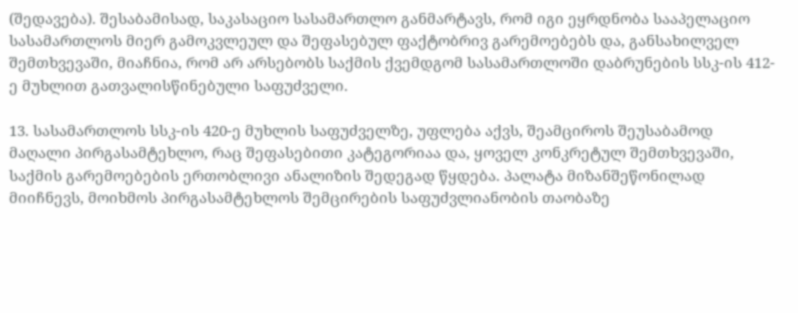(შედავება). შესაბამისად, საკასაციო სასამართლო განმარტავს, რომ იგი ეყრდნობა სააპელაციო სასამართლოს მიერ გამოკვლეულ და შეფასებულ ფაქტობრივ გარემოებებს და, განსახილველ შემთხვევაში, მიაჩნია, რომ არ არსებობს საქმის ქვემდგომ სასამართლოში დაბრუნების სსკ-ის 412-ე მუხლით გათვალისწინებული საფუძველი.

13. სასამართლოს სსკ-ის 420-ე მუხლის საფუძველზე, უფლება აქვს, შეამციროს შეუსაბამოდ მაღალი პირგასამტეხლო, რაც შეფასებითი კატეგორიაა და, ყოველ კონკრეტულ შემთხვევაში, საქმის გარემოებების ერთობლივი ანალიზის შედეგად წყდება. პალატა მიზანშეწონილად მიიჩნევს, მოიხმოს პირგასამტეხლოს შემცირების საფუძვლიანობის თაობაზე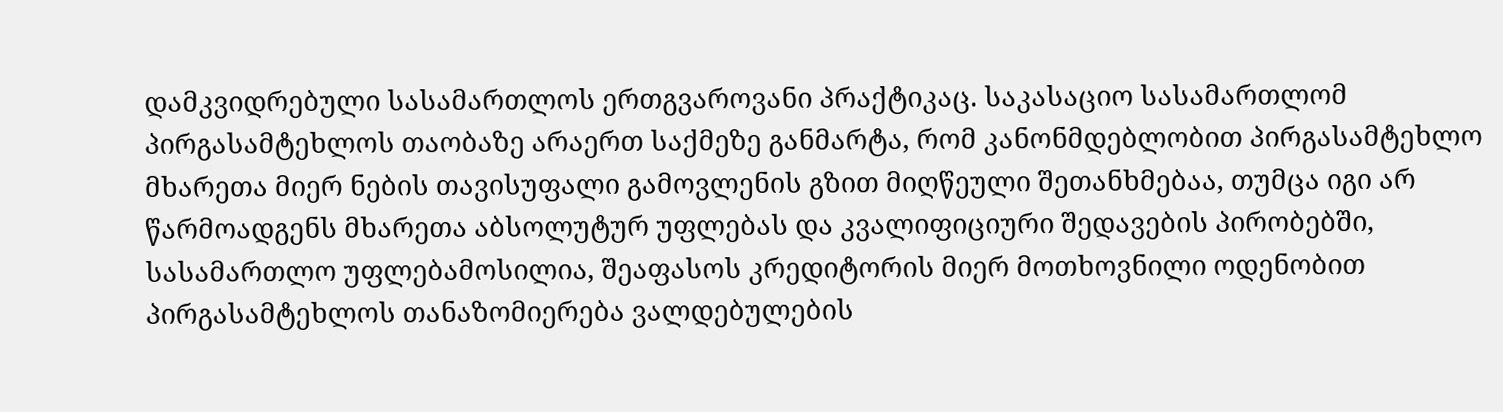დამკვიდრებული სასამართლოს ერთგვაროვანი პრაქტიკაც. საკასაციო სასამართლომ პირგასამტეხლოს თაობაზე არაერთ საქმეზე განმარტა, რომ კანონმდებლობით პირგასამტეხლო მხარეთა მიერ ნების თავისუფალი გამოვლენის გზით მიღწეული შეთანხმებაა, თუმცა იგი არ წარმოადგენს მხარეთა აბსოლუტურ უფლებას და კვალიფიციური შედავების პირობებში, სასამართლო უფლებამოსილია, შეაფასოს კრედიტორის მიერ მოთხოვნილი ოდენობით პირგასამტეხლოს თანაზომიერება ვალდებულების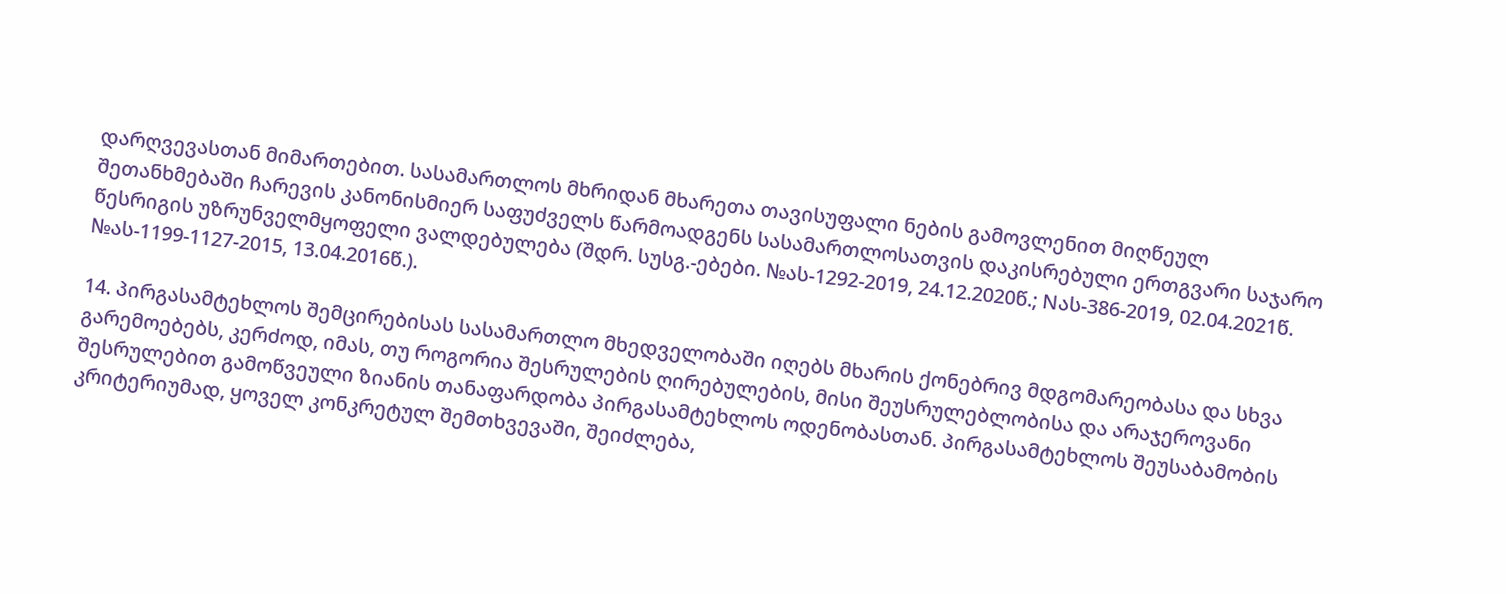დარღვევასთან მიმართებით. სასამართლოს მხრიდან მხარეთა თავისუფალი ნების გამოვლენით მიღწეულ შეთანხმებაში ჩარევის კანონისმიერ საფუძველს წარმოადგენს სასამართლოსათვის დაკისრებული ერთგვარი საჯარო წესრიგის უზრუნველმყოფელი ვალდებულება (შდრ. სუსგ.-ებები. №ას-1292-2019, 24.12.2020წ.; Nას-386-2019, 02.04.2021წ. №ას-1199-1127-2015, 13.04.2016წ.).

14. პირგასამტეხლოს შემცირებისას სასამართლო მხედველობაში იღებს მხარის ქონებრივ მდგომარეობასა და სხვა გარემოებებს, კერძოდ, იმას, თუ როგორია შესრულების ღირებულების, მისი შეუსრულებლობისა და არაჯეროვანი შესრულებით გამოწვეული ზიანის თანაფარდობა პირგასამტეხლოს ოდენობასთან. პირგასამტეხლოს შეუსაბამობის კრიტერიუმად, ყოველ კონკრეტულ შემთხვევაში, შეიძლება,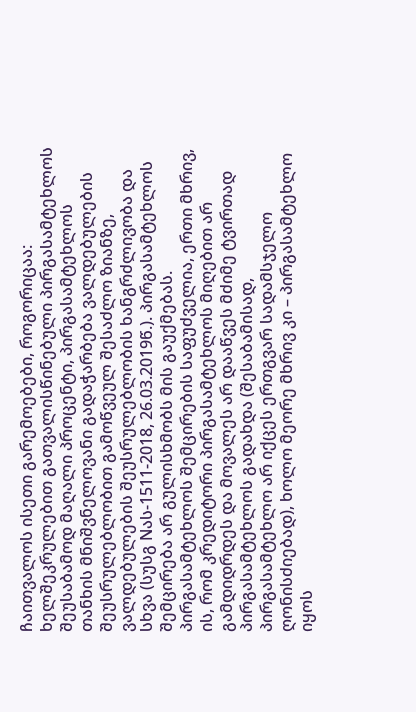ჩაითვალოს ისეთი გარემოებები, როგორიცაა: ხელშეკრულებით გათვალისწინებული პირგასამტეხლოს შეუსაბამოდ მაღალი პროცენტი, პირგასამტეხლოს თანხის მნიშვნელოვანი გადაჭარბება ვალდებულების შეუსრულებლობით გამოწვეულ შესაძლო ზიანზე, ვალდებულების შეუსრულებლობის ხანგრძლივობა და სხვა (სუსგ Nას-1511-2018, 26.03.2019წ.). პირგასამტეხლოს შემცირება არ გულისხმობს მის გაუქმებას. პირგასამტეხლოს შემცირების საფუძველია, ერთი მხრივ, ის, რომ კრედიტორი პირგასამტეხლოს მიღებით არ გამდიდრდეს და მოვალეს არ დააწვეს მძიმე ტვირთად პირგასამტეხლოს გადახდა (შესაბამისად, პირგასამტეხლო არ იქცეს ერთგვარ სადამსჯელო ღონისძიებად), ხოლო მეორე მხრივ კი – პირგასამტეხლო იყოს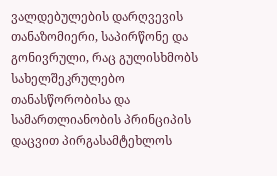ვალდებულების დარღვევის თანაზომიერი, საპირწონე და გონივრული, რაც გულისხმობს სახელშეკრულებო თანასწორობისა და სამართლიანობის პრინციპის დაცვით პირგასამტეხლოს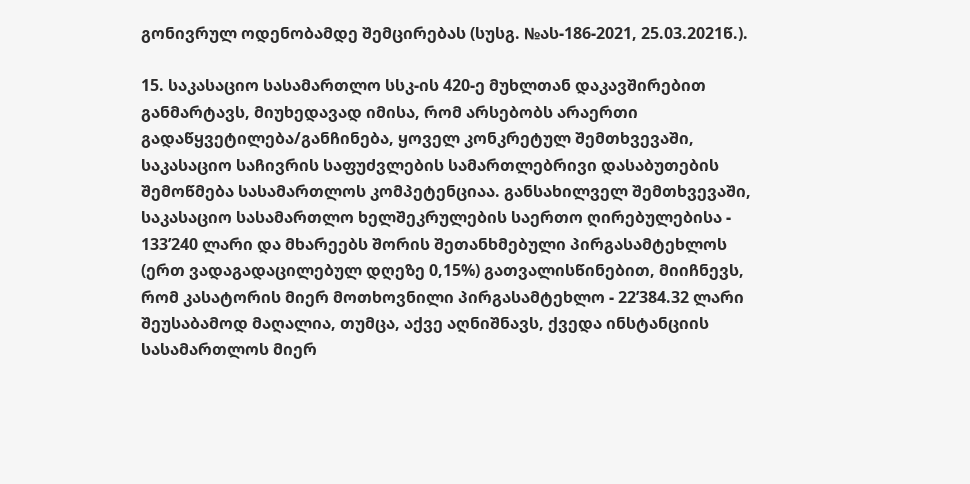გონივრულ ოდენობამდე შემცირებას (სუსგ. №ას-186-2021, 25.03.2021წ.).

15. საკასაციო სასამართლო სსკ-ის 420-ე მუხლთან დაკავშირებით განმარტავს, მიუხედავად იმისა, რომ არსებობს არაერთი გადაწყვეტილება/განჩინება, ყოველ კონკრეტულ შემთხვევაში, საკასაციო საჩივრის საფუძვლების სამართლებრივი დასაბუთების შემოწმება სასამართლოს კომპეტენციაა. განსახილველ შემთხვევაში, საკასაციო სასამართლო ხელშეკრულების საერთო ღირებულებისა - 133’240 ლარი და მხარეებს შორის შეთანხმებული პირგასამტეხლოს (ერთ ვადაგადაცილებულ დღეზე 0,15%) გათვალისწინებით, მიიჩნევს, რომ კასატორის მიერ მოთხოვნილი პირგასამტეხლო - 22’384.32 ლარი შეუსაბამოდ მაღალია, თუმცა, აქვე აღნიშნავს, ქვედა ინსტანციის სასამართლოს მიერ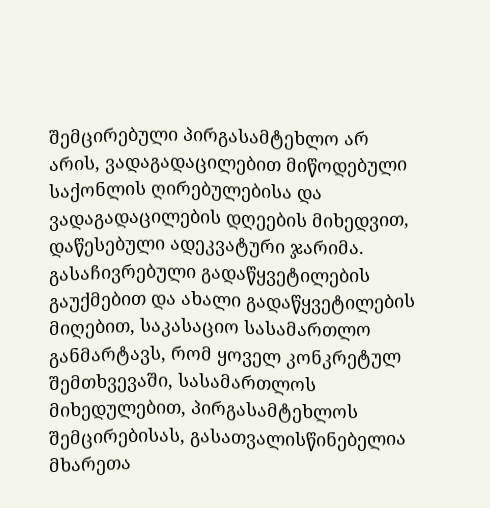შემცირებული პირგასამტეხლო არ არის, ვადაგადაცილებით მიწოდებული საქონლის ღირებულებისა და ვადაგადაცილების დღეების მიხედვით, დაწესებული ადეკვატური ჯარიმა. გასაჩივრებული გადაწყვეტილების გაუქმებით და ახალი გადაწყვეტილების მიღებით, საკასაციო სასამართლო განმარტავს, რომ ყოველ კონკრეტულ შემთხვევაში, სასამართლოს მიხედულებით, პირგასამტეხლოს შემცირებისას, გასათვალისწინებელია მხარეთა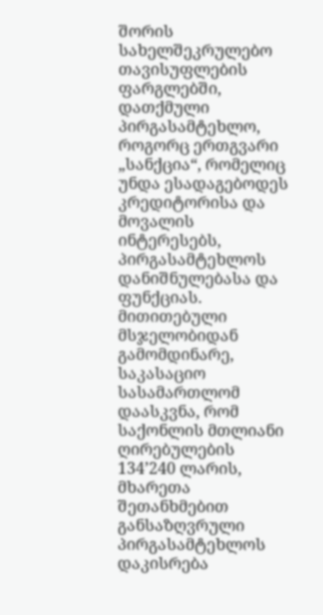შორის სახელშეკრულებო თავისუფლების ფარგლებში, დათქმული პირგასამტეხლო, როგორც ერთგვარი „სანქცია“, რომელიც უნდა ესადაგებოდეს კრედიტორისა და მოვალის ინტერესებს, პირგასამტეხლოს დანიშნულებასა და ფუნქციას. მითითებული მსჯელობიდან გამომდინარე, საკასაციო სასამართლომ დაასკვნა, რომ საქონლის მთლიანი ღირებულების 134’240 ლარის, მხარეთა შეთანხმებით განსაზღვრული პირგასამტეხლოს დაკისრება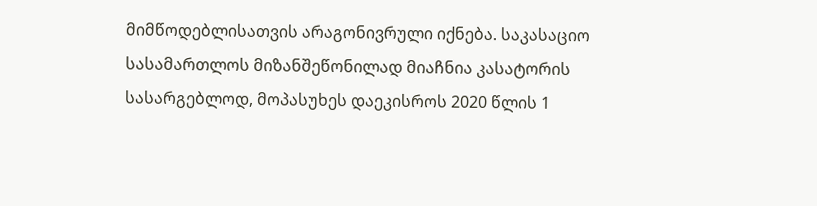მიმწოდებლისათვის არაგონივრული იქნება. საკასაციო სასამართლოს მიზანშეწონილად მიაჩნია კასატორის სასარგებლოდ, მოპასუხეს დაეკისროს 2020 წლის 1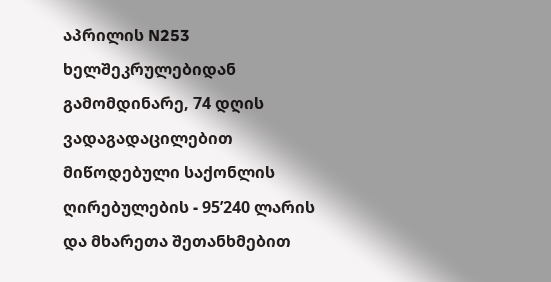აპრილის N253 ხელშეკრულებიდან გამომდინარე, 74 დღის ვადაგადაცილებით მიწოდებული საქონლის ღირებულების - 95’240 ლარის და მხარეთა შეთანხმებით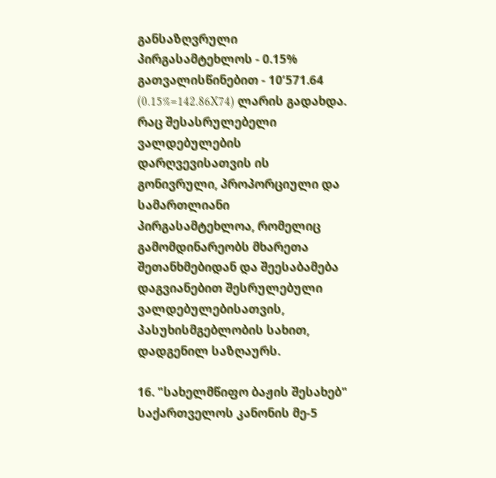განსაზღვრული პირგასამტეხლოს - 0.15% გათვალისწინებით - 10’571.64 (0.15%=142.86X74) ლარის გადახდა. რაც შესასრულებელი ვალდებულების დარღვევისათვის ის გონივრული, პროპორციული და სამართლიანი პირგასამტეხლოა, რომელიც გამომდინარეობს მხარეთა შეთანხმებიდან და შეესაბამება დაგვიანებით შესრულებული ვალდებულებისათვის, პასუხისმგებლობის სახით, დადგენილ საზღაურს.

16. "სახელმწიფო ბაჟის შესახებ" საქართველოს კანონის მე-5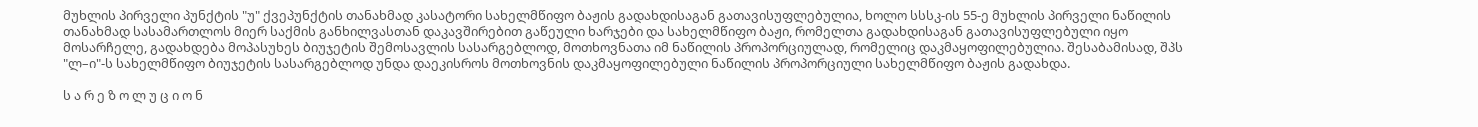მუხლის პირველი პუნქტის "უ" ქვეპუნქტის თანახმად კასატორი სახელმწიფო ბაჟის გადახდისაგან გათავისუფლებულია, ხოლო სსსკ-ის 55-ე მუხლის პირველი ნაწილის თანახმად სასამართლოს მიერ საქმის განხილვასთან დაკავშირებით გაწეული ხარჯები და სახელმწიფო ბაჟი, რომელთა გადახდისაგან გათავისუფლებული იყო მოსარჩელე, გადახდება მოპასუხეს ბიუჯეტის შემოსავლის სასარგებლოდ, მოთხოვნათა იმ ნაწილის პროპორციულად, რომელიც დაკმაყოფილებულია. შესაბამისად, შპს "ლ–ი"-ს სახელმწიფო ბიუჯეტის სასარგებლოდ უნდა დაეკისროს მოთხოვნის დაკმაყოფილებული ნაწილის პროპორციული სახელმწიფო ბაჟის გადახდა.

ს ა რ ე ზ ო ლ უ ც ი ო ნ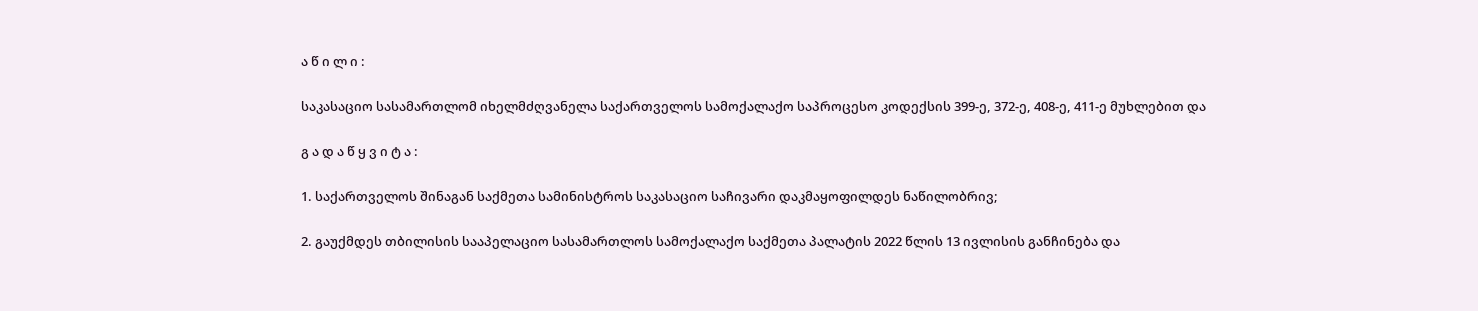ა წ ი ლ ი :

საკასაციო სასამართლომ იხელმძღვანელა საქართველოს სამოქალაქო საპროცესო კოდექსის 399-ე, 372-ე, 408-ე, 411-ე მუხლებით და

გ ა დ ა წ ყ ვ ი ტ ა :

1. საქართველოს შინაგან საქმეთა სამინისტროს საკასაციო საჩივარი დაკმაყოფილდეს ნაწილობრივ;

2. გაუქმდეს თბილისის სააპელაციო სასამართლოს სამოქალაქო საქმეთა პალატის 2022 წლის 13 ივლისის განჩინება და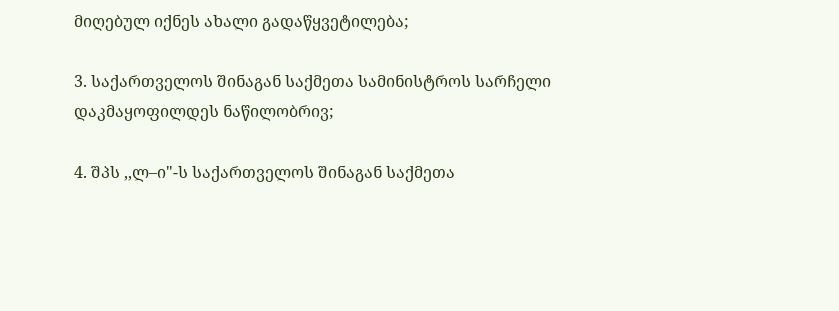მიღებულ იქნეს ახალი გადაწყვეტილება;

3. საქართველოს შინაგან საქმეთა სამინისტროს სარჩელი დაკმაყოფილდეს ნაწილობრივ;

4. შპს ,,ლ–ი"-ს საქართველოს შინაგან საქმეთა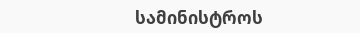სამინისტროს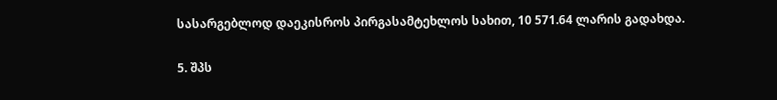სასარგებლოდ დაეკისროს პირგასამტეხლოს სახით, 10 571.64 ლარის გადახდა.

5. შპს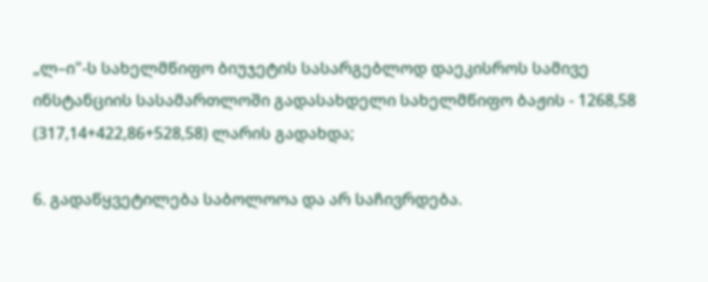„ლ–ი"-ს სახელმწიფო ბიუჯეტის სასარგებლოდ დაეკისროს სამივე ინსტანციის სასამართლოში გადასახდელი სახელმწიფო ბაჟის - 1268,58 (317,14+422,86+528,58) ლარის გადახდა;

6. გადაწყვეტილება საბოლოოა და არ საჩივრდება.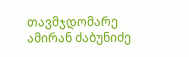თავმჯდომარე ამირან ძაბუნიძე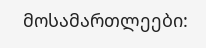მოსამართლეები: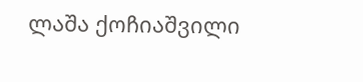ლაშა ქოჩიაშვილი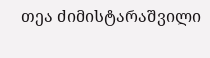თეა ძიმისტარაშვილი